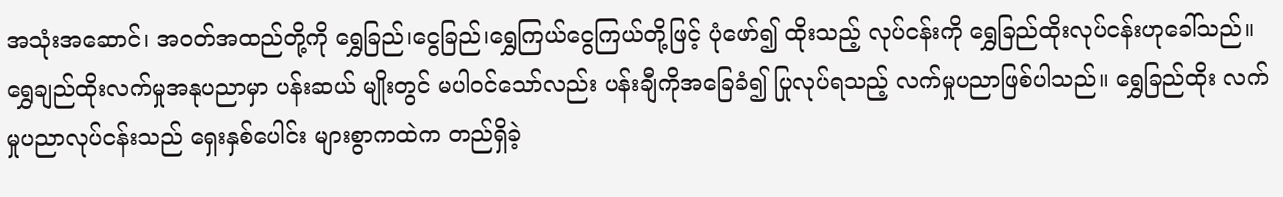အသုံးအဆောင်၊ အဝတ်အထည်တို့ကို ရွှေခြည်၊ငွေခြည်၊ရွှေကြယ်ငွေကြယ်တို့ဖြင့် ပုံဖော်၍ ထိုးသည့် လုပ်ငန်းကို ရွှေခြည်ထိုးလုပ်ငန်းဟုခေါ်သည်။ရွှေချည်ထိုးလက်မှုအနုပညာမှာ ပန်းဆယ် မျိုးတွင် မပါဝင်သော်လည်း ပန်းချီကိုအခြေခံ၍ ပြုလုပ်ရသည့် လက်မှုပညာဖြစ်ပါသည်။ ရွှေခြည်ထိုး လက်မှုပညာလုပ်ငန်းသည် ရှေးနှစ်ပေါင်း များစွာကထဲက တည်ရှိခဲ့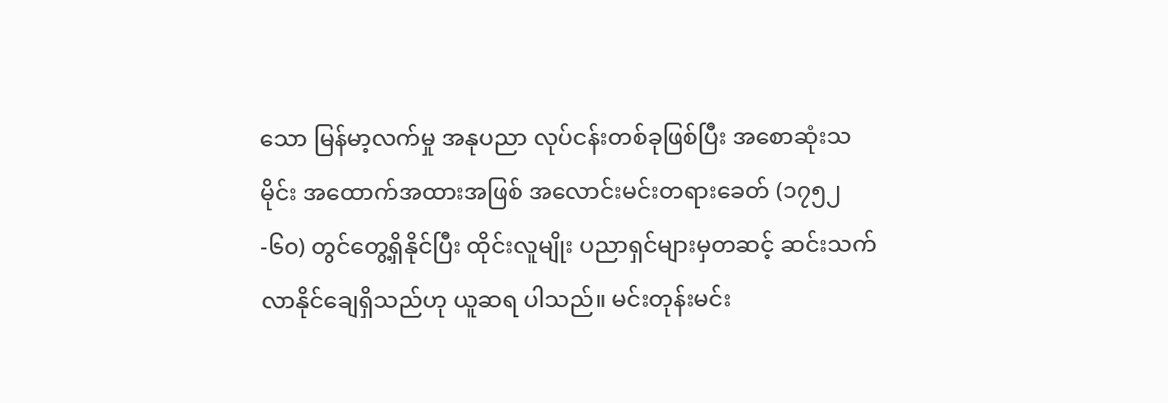သော မြန်မာ့လက်မှု အနုပညာ လုပ်ငန်းတစ်ခုဖြစ်ပြီး အစောဆုံးသမိုင်း အထောက်အထားအဖြစ် အလောင်းမင်းတရားခေတ် (၁၇၅၂-၆၀) တွင်တွေ့ရှိနိုင်ပြီး ထိုင်းလူမျိုး ပညာရှင်များမှတဆင့် ဆင်းသက်လာနိုင်ချေရှိသည်ဟု ယူဆရ ပါသည်။ မင်းတုန်းမင်း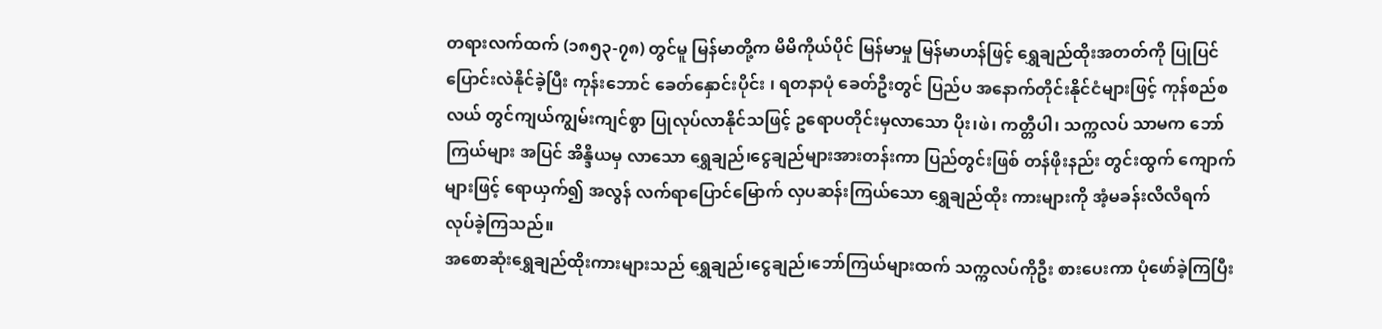တရားလက်ထက် (၁၈၅၃-၇၈) တွင်မူ မြန်မာတို့က မိမိကိုယ်ပိုင် မြန်မာမှု မြန်မာဟန်ဖြင့် ရွှေချည်ထိုးအတတ်ကို ပြုပြင်ပြောင်းလဲနိုင်ခဲ့ပြီး ကုန်းဘောင် ခေတ်နှောင်းပိုင်း ၊ ရတနာပုံ ခေတ်ဦးတွင် ပြည်ပ အနောက်တိုင်းနိုင်ငံများဖြင့် ကုန်စည်စလယ် တွင်ကျယ်ကျွမ်းကျင်စွာ ပြုလုပ်လာနိုင်သဖြင့် ဥရောပတိုင်းမှလာသော ပိုး၊ဖဲ၊ ကတ္တီပါ၊ သက္ကလပ် သာမက ဘော်ကြယ်များ အပြင် အိန္ဒိယမှ လာသော ရွှေချည်၊ငွေချည်များအားတန်းကာ ပြည်တွင်းဖြစ် တန်ဖိုးနည်း တွင်းထွက် ကျောက်များဖြင့် ရောယှက်၍ အလွန် လက်ရာပြောင်မြောက် လှပဆန်းကြယ်သော ရွှေချည်ထိုး ကားများကို အံ့မခန်းလိလိရက်လုပ်ခဲ့ကြသည်။
အစောဆုံးရွှေချည်ထိုးကားများသည် ရွှေချည်၊ငွေချည်၊ဘော်ကြယ်များထက် သက္ကလပ်ကိုဦး စားပေးကာ ပုံဖော်ခဲ့ကြပြီး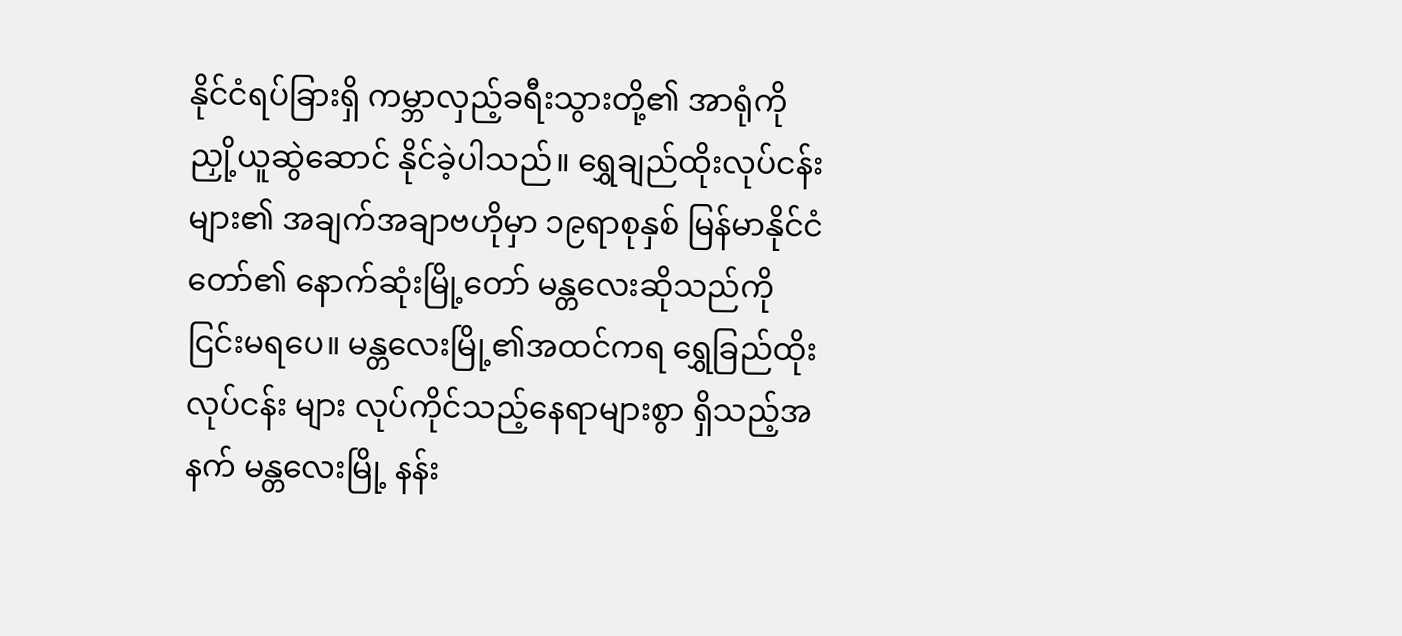နိုင်ငံရပ်ခြားရှိ ကမ္ဘာလှည့်ခရီးသွားတို့၏ အာရုံကို ညှို့ယူဆွဲဆောင် နိုင်ခဲ့ပါသည်။ ရွှေချည်ထိုးလုပ်ငန်းများ၏ အချက်အချာဗဟိုမှာ ၁၉ရာစုနှစ် မြန်မာနိုင်ငံတော်၏ နောက်ဆုံးမြို့တော် မန္တလေးဆိုသည်ကို ငြင်းမရပေ။ မန္တလေးမြို့၏အထင်ကရ ရွှေခြည်ထိုးလုပ်ငန်း များ လုပ်ကိုင်သည့်နေရာများစွာ ရှိသည့်အနက် မန္တလေးမြို့ နန်း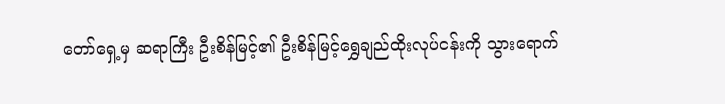တော်ရှေ့မှ ဆရာကြီး ဦးစိန်မြင့်၏ ဦးစိန်မြင့်ရွှေချည်ထိုးလုပ်ငန်းကို သွားရောက်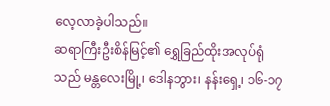လေ့လာခဲ့ပါသည်။
ဆရာကြီးဦးစိန်မြင့်၏ ရွှေခြည်ထိုးအလုပ်ရုံသည် မန္တလေးမြို့၊ ဒေါနဘွား၊ နန်းရှေ့၊ ၁၆-၁၇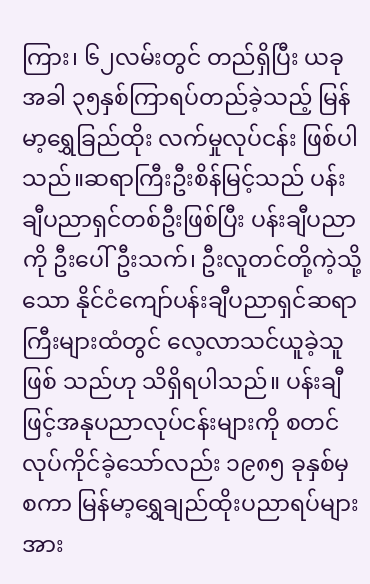ကြား၊ ၆၂လမ်းတွင် တည်ရှိပြီး ယခုအခါ ၃၅နှစ်ကြာရပ်တည်ခဲ့သည့် မြန်မာ့ရွှေခြည်ထိုး လက်မှုလုပ်ငန်း ဖြစ်ပါသည်။ဆရာကြီးဦးစိန်မြင့်သည် ပန်းချီပညာရှင်တစ်ဦးဖြစ်ပြီး ပန်းချီပညာကို ဦးပေါ်ဦးသက်၊ ဦးလူတင်တို့ကဲ့သို့သော နိုင်ငံကျော်ပန်းချီပညာရှင်ဆရာကြီးများထံတွင် လေ့လာသင်ယူခဲ့သူဖြစ် သည်ဟု သိရှိရပါသည်။ ပန်းချီဖြင့်အနုပညာလုပ်ငန်းများကို စတင်လုပ်ကိုင်ခဲ့သော်လည်း ၁၉၈၅ ခုနှစ်မှ စကာ မြန်မာ့ရွှေချည်ထိုးပညာရပ်များအား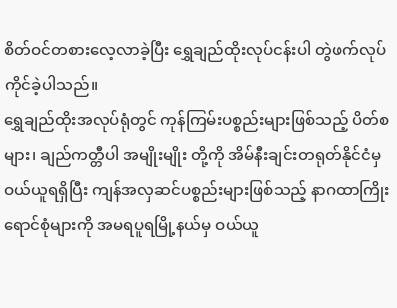စိတ်ဝင်တစားလေ့လာခဲ့ပြီး ရွှေချည်ထိုးလုပ်ငန်းပါ တွဲဖက်လုပ်ကိုင်ခဲ့ပါသည်။
ရွှေချည်ထိုးအလုပ်ရုံတွင် ကုန်ကြမ်းပစ္စည်းများဖြစ်သည့် ပိတ်စများ၊ ချည်ကတ္တီပါ အမျိုးမျိုး တို့ကို အိမ်နီးချင်းတရုတ်နိုင်ငံမှ ဝယ်ယူရရှိပြီး ကျန်အလှဆင်ပစ္စည်းများဖြစ်သည့် နာဂထာကြိုး ရောင်စုံများကို အမရပူရမြို့နယ်မှ ဝယ်ယူ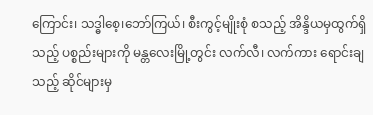ကြောင်း၊ သဒ္ဓါစေ့၊ဘော်ကြယ်၊ စီးကွင့်မျိုးစုံ စသည့် အိန္ဒိယမှထွက်ရှိသည့် ပစ္စည်းများကို မန္တလေးမြို့တွင်း လက်လီ၊ လက်ကား ရောင်းချသည့် ဆိုင်များမှ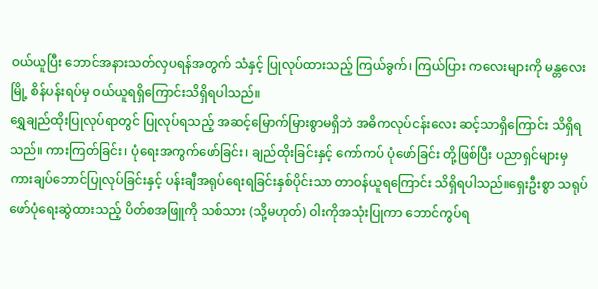ဝယ်ယူပြီး ဘောင်အနားသတ်လှပရန်အတွက် သံနှင့် ပြုလုပ်ထားသည့် ကြယ်ခွက်၊ ကြယ်ပြား ကလေးများကို မန္တလေးမြို့ စိန်ပန်းရပ်မှ ဝယ်ယူရရှိကြောင်းသိရှိရပါသည်။
ရွှေချည်ထိုးပြုလုပ်ရာတွင် ပြုလုပ်ရသည့် အဆင့်မြောက်မြားစွာမရှိဘဲ အဓိကလုပ်ငန်းလေး ဆင့်သာရှိကြောင်း သိရှိရသည်။ ကားကြတ်ခြင်း၊ ပုံရေးအကွက်ဖော်ခြင်း၊ ချည်ထိုးခြင်းနှင့် ကော်ကပ် ပုံဖော်ခြင်း တို့ဖြစ်ပြီး ပညာရှင်များမှ ကားချပ်ဘောင်ပြုလုပ်ခြင်းနှင့် ပန်းချီအရုပ်ရေးရခြင်းနှစ်ပိုင်းသာ တာဝန်ယူရကြောင်း သိရှိရပါသည်။ရှေးဦးစွာ သရုပ်ဖော်ပုံရေးဆွဲထားသည့် ပိတ်စအဖြူကို သစ်သား (သို့မဟုတ်) ဝါးကိုအသုံးပြုကာ ဘောင်ကွပ်ရ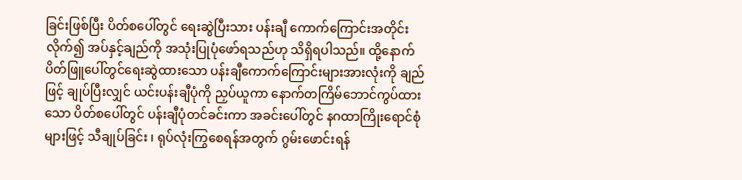ခြင်းဖြစ်ပြီး ပိတ်စပေါ်တွင် ရေးဆွဲပြီးသား ပန်းချီ ကောက်ကြောင်းအတိုင်းလိုက်၍ အပ်နှင့်ချည်ကို အသုံးပြုပုံဖော်ရသည်ဟု သိရှိရပါသည်။ ထို့နောက် ပိတ်ဖြူပေါ်တွင်ရေးဆွဲထားသော ပန်းချီကောက်ကြောင်းများအားလုံးကို ချည်ဖြင့် ချုပ်ပြီးလျှင် ယင်းပန်းချီပုံကို ညှပ်ယူကာ နောက်တကြိမ်ဘောင်ကွပ်ထားသော ပိတ်စပေါ်တွင် ပန်းချီပုံတင်ခင်းကာ အခင်းပေါ်တွင် နဂထာကြိုးရောင်စုံများဖြင့် သီချုပ်ခြင်း ၊ ရုပ်လုံးကြွစေရန်အတွက် ဂွမ်းဖောင်းရန်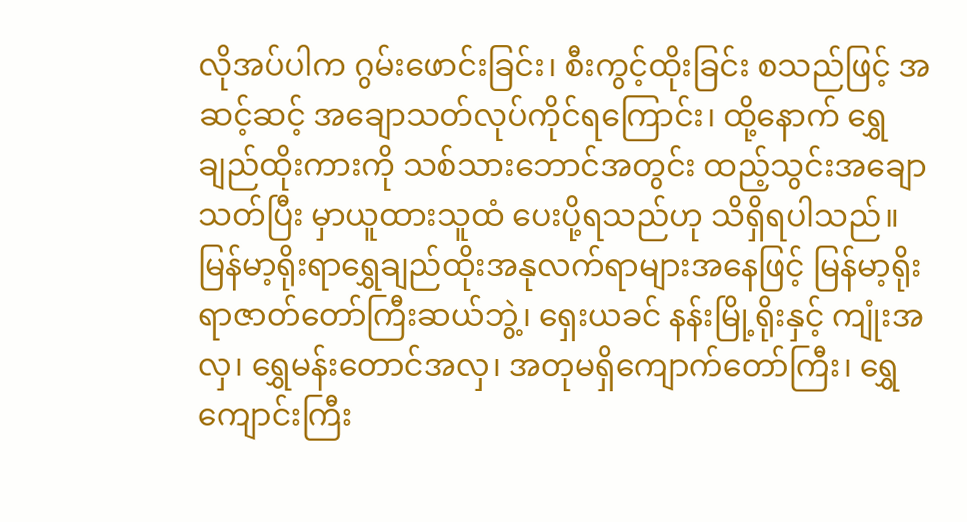လိုအပ်ပါက ဂွမ်းဖောင်းခြင်း၊ စီးကွင့်ထိုးခြင်း စသည်ဖြင့် အဆင့်ဆင့် အချောသတ်လုပ်ကိုင်ရကြောင်း၊ ထို့နောက် ရွှေချည်ထိုးကားကို သစ်သားဘောင်အတွင်း ထည့်သွင်းအချောသတ်ပြီး မှာယူထားသူထံ ပေးပို့ရသည်ဟု သိရှိရပါသည်။
မြန်မာ့ရိုးရာရွှေချည်ထိုးအနုလက်ရာများအနေဖြင့် မြန်မာ့ရိုးရာဇာတ်တော်ကြီးဆယ်ဘွဲ့၊ ရှေးယခင် နန်းမြို့ရိုးနှင့် ကျုံးအလှ၊ ရွှေမန်းတောင်အလှ၊ အတုမရှိကျောက်တော်ကြီး၊ ရွှေကျောင်းကြီး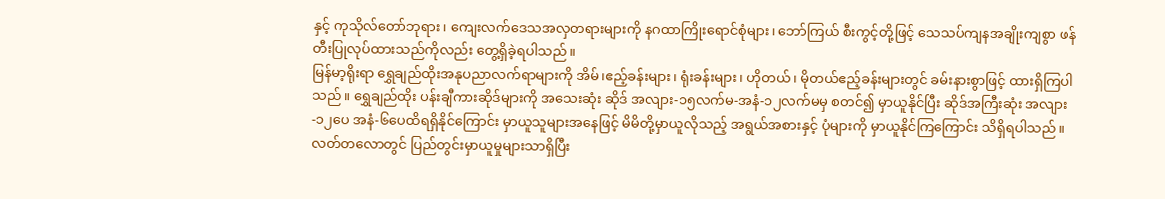နှင့် ကုသိုလ်တော်ဘုရား၊ ကျေးလက်ဒေသအလှတရားများကို နဂထာကြိုးရောင်စုံများ၊ ဘော်ကြယ် စီးကွင့်တို့ဖြင့် သေသပ်ကျနအချိုးကျစွာ ဖန်တီးပြုလုပ်ထားသည်ကိုလည်း တွေ့ရှိခဲ့ရပါသည်။
မြန်မာ့ရိုးရာ ရွှေချည်ထိုးအနုပညာလက်ရာများကို အိမ်၊ဧည့်ခန်းများ၊ ရုံးခန်းများ၊ ဟိုတယ်၊ မိုတယ်ဧည့်ခန်းများတွင် ခမ်းနားစွာဖြင့် ထားရှိကြပါသည်။ ရွှေချည်ထိုး ပန်းချီကားဆိုဒ်များကို အသေးဆုံး ဆိုဒ် အလျား-၁၅လက်မ-အနံ-၁၂လက်မမှ စတင်၍ မှာယူနိုင်ပြီး ဆိုဒ်အကြီးဆုံး အလျား-၁၂ပေ အနံ-၆ပေထိရရှိနိုင်ကြောင်း မှာယူသူများအနေဖြင့် မိမိတို့မှာယူလိုသည့် အရွယ်အစားနှင့် ပုံများကို မှာယူနိုင်ကြကြောင်း သိရှိရပါသည်။ လတ်တလောတွင် ပြည်တွင်းမှာယူမှုများသာရှိပြီး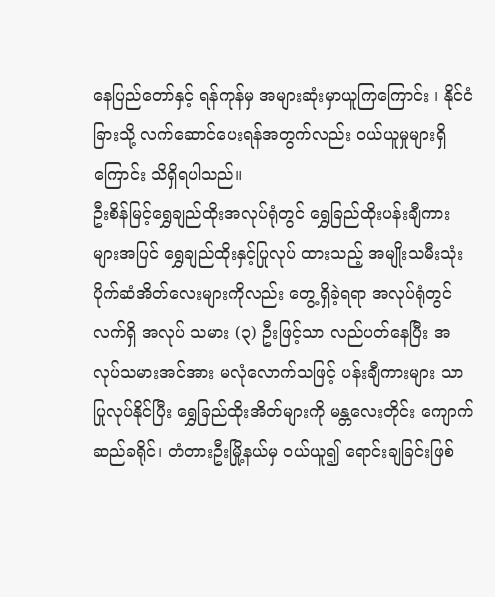နေပြည်တော်နှင့် ရန်ကုန်မှ အများဆုံးမှာယူကြကြောင်း ၊ နိုင်ငံခြားသို့ လက်ဆောင်ပေးရန်အတွက်လည်း ဝယ်ယူမှုများရှိကြောင်း သိရှိရပါသည်။
ဦးစိန်မြင့်ရွှေချည်ထိုးအလုပ်ရုံတွင် ရွှေခြည်ထိုးပန်းချီကားများအပြင် ရွှေချည်ထိုးနှင့်ပြုလုပ် ထားသည့် အမျိုးသမီးသုံးပိုက်ဆံအိတ်လေးများကိုလည်း တွေ့ရှိခဲ့ရရာ အလုပ်ရုံတွင်လက်ရှိ အလုပ် သမား (၃) ဦးဖြင့်သာ လည်ပတ်နေပြီး အလုပ်သမားအင်အား မလုံလောက်သဖြင့် ပန်းချီကားများ သာ ပြုလုပ်နိုင်ပြီး ရွှေခြည်ထိုးအိတ်များကို မန္တလေးတိုင်း ကျောက်ဆည်ခရိုင်၊ တံတားဦးမြို့နယ်မှ ဝယ်ယူ၍ ရောင်းချခြင်းဖြစ်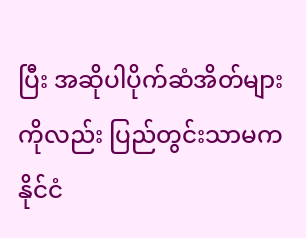ပြီး အဆိုပါပိုက်ဆံအိတ်များကိုလည်း ပြည်တွင်းသာမက နိုင်ငံ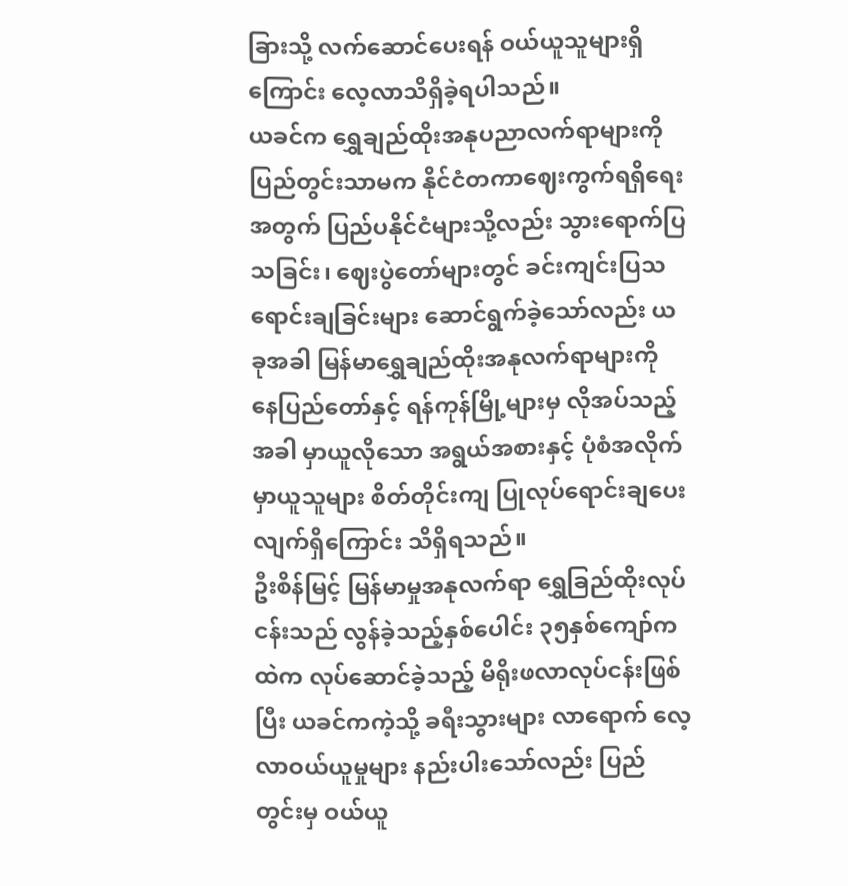ခြားသို့ လက်ဆောင်ပေးရန် ဝယ်ယူသူများရှိကြောင်း လေ့လာသိရှိခဲ့ရပါသည်။
ယခင်က ရွှေချည်ထိုးအနုပညာလက်ရာများကို ပြည်တွင်းသာမက နိုင်ငံတကာဈေးကွက်ရရှိရေးအတွက် ပြည်ပနိုင်ငံများသို့လည်း သွားရောက်ပြသခြင်း၊ ဈေးပွဲတော်များတွင် ခင်းကျင်းပြသ ရောင်းချခြင်းများ ဆောင်ရွက်ခဲ့သော်လည်း ယခုအခါ မြန်မာရွှေချည်ထိုးအနုလက်ရာများကို နေပြည်တော်နှင့် ရန်ကုန်မြို့များမှ လိုအပ်သည့်အခါ မှာယူလိုသော အရွယ်အစားနှင့် ပုံစံအလိုက် မှာယူသူများ စိတ်တိုင်းကျ ပြုလုပ်ရောင်းချပေးလျက်ရှိကြောင်း သိရှိရသည်။
ဦးစိန်မြင့် မြန်မာမှုအနုလက်ရာ ရွှေခြည်ထိုးလုပ်ငန်းသည် လွန်ခဲ့သည့်နှစ်ပေါင်း ၃၅နှစ်ကျော်ကထဲက လုပ်ဆောင်ခဲ့သည့် မိရိုးဖလာလုပ်ငန်းဖြစ်ပြီး ယခင်ကကဲ့သို့ ခရီးသွားများ လာရောက် လေ့လာဝယ်ယူမှုများ နည်းပါးသော်လည်း ပြည်တွင်းမှ ဝယ်ယူ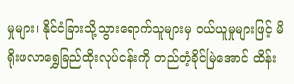မှုများ၊ နိုင်ငံခြားသို့သွားရောက်သူများမှ ဝယ်ယူမှုများဖြင့် မိရိုးဖလာရွှေခြည်ထိုးလုပ်ငန်းကို တည်တံ့ခိုင်မြဲအောင် ထိန်း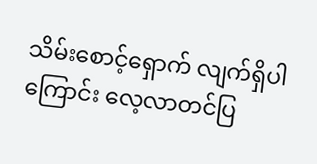သိမ်းစောင့်ရှောက် လျက်ရှိပါကြောင်း လေ့လာတင်ပြ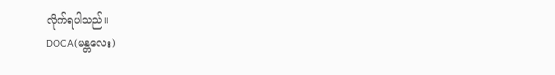လိုက်ရပါသည်။
DOCA(မန္တလေး)